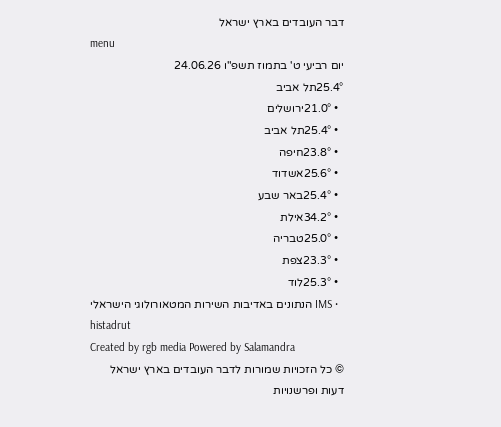דבר העובדים בארץ ישראל
menu
יום רביעי ט' בתמוז תשפ"ו 24.06.26
25.4°תל אביב
  • 21.0°ירושלים
  • 25.4°תל אביב
  • 23.8°חיפה
  • 25.6°אשדוד
  • 25.4°באר שבע
  • 34.2°אילת
  • 25.0°טבריה
  • 23.3°צפת
  • 25.3°לוד
  • IMS הנתונים באדיבות השירות המטאורולוגי הישראלי
histadrut
Created by rgb media Powered by Salamandra
© כל הזכויות שמורות לדבר העובדים בארץ ישראל
דעות ופרשנויות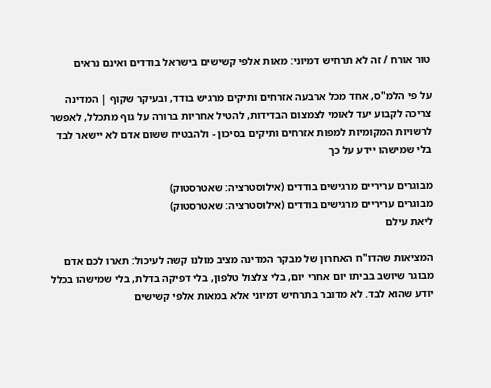טור אורח / זה לא תרחיש דמיוני: מאות אלפי קשישים בישראל בודדים ואינם נראים

על פי הלמ"ס, אחד מכל ארבעה אזרחים ותיקים מרגיש בודד, ובעיקר שקוף | המדינה צריכה לקבוע יעד לאומי לצמצום הבדידות, להטיל אחריות ברורה על גוף מתכלל, לאפשר לרשויות המקומיות למפות אזרחים ותיקים בסיכון - ולהבטיח ששום אדם לא יישאר לבד בלי שמישהו יידע על כך

מבוגרים עריריים מרגישים בודדים (אילוסטרציה: שאטרסטוק)
מבוגרים עריריים מרגישים בודדים (אילוסטרציה: שאטרסטוק)
ליאת עילם

המציאות שהדו"ח האחרון של מבקר המדינה מציב מולנו קשה לעיכול: תארו לכם אדם מבוגר שיושב בביתו יום אחרי יום, בלי צלצול טלפון, בלי דפיקה בדלת, בלי שמישהו בכלל יודע שהוא לבד. לא מדובר בתרחיש דמיוני אלא במאות אלפי קשישים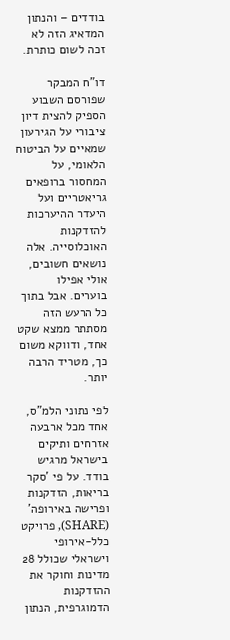בודדים – והנתון המדאיג הזה לא זכה לשום כותרת.

דו"ח המבקר שפורסם השבוע הספיק להצית דיון ציבורי על הגירעון שמאיים על הביטוח הלאומי, על המחסור ברופאים גריאטריים ועל היעדר ההיערכות להזדקנות האוכלוסייה. אלה נושאים חשובים, אולי אפילו בוערים. אבל בתוך כל הרעש הזה מסתתר ממצא שקט אחד, ודווקא משום כך, מטריד הרבה יותר.

לפי נתוני הלמ"ס, אחד מכל ארבעה אזרחים ותיקים בישראל מרגיש בודד. על פי 'סקר בריאות, הזדקנות ופרישה באירופה' (SHARE), פרויקט כלל-אירופי וישראלי שכולל 28 מדינות וחוקר את ההזדקנות הדמוגרפית, הנתון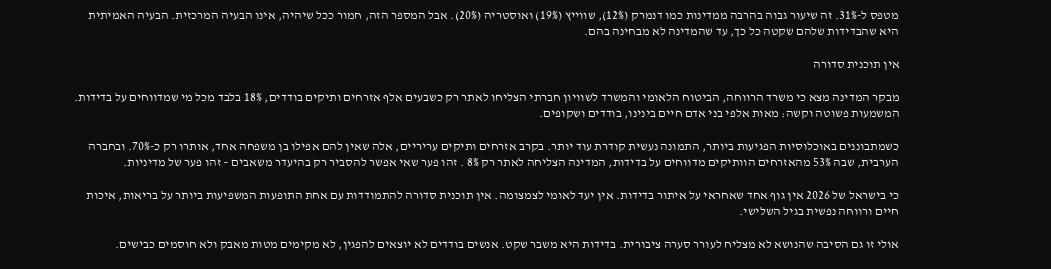מטפס ל-31%. זה שיעור גבוה בהרבה ממדינות כמו דנמרק (12%), שווייץ (19%) ואוסטריה (20%). אבל המספר הזה, חמור ככל שיהיה, אינו הבעיה המרכזית. הבעיה האמיתית היא שהבדידות שלהם שקטה כל כך, עד שהמדינה לא מבחינה בהם.

אין תוכנית סדורה

מבקר המדינה מצא כי משרד הרווחה, הביטוח הלאומי והמשרד לשוויון חברתי הצליחו לאתר רק כשבעים אלף אזרחים ותיקים בודדים, 18% בלבד מכל מי שמדווחים על בדידות. המשמעות פשוטה וקשה: מאות אלפי בני אדם חיים בינינו, בודדים ושקופים.

כשמתבוננים באוכלוסיות הפגיעות ביותר, התמונה נעשית קודרת עוד יותר. בקרב אזרחים ותיקים עריריים, אלה שאין להם אפילו בן משפחה אחד, אותרו רק כ-70%. ובחברה הערבית, שבה 53% מהאזרחים הוותיקים מדווחים על בדידות, המדינה הצליחה לאתר רק 8% . זהו פער שאי אפשר להסביר רק בהיעדר משאבים – זהו פער של מדיניות.

כי בישראל של 2026 אין גוף אחד שאחראי על איתור בדידות. אין יעד לאומי לצמצומה. אין תוכנית סדורה להתמודדות עם אחת התופעות המשפיעות ביותר על בריאות, איכות חיים ורווחה נפשית בגיל השלישי.

אולי זו גם הסיבה שהנושא לא מצליח לעורר סערה ציבורית. בדידות היא משבר שקט. אנשים בודדים לא יוצאים להפגין, לא מקימים מטות מאבק ולא חוסמים כבישים.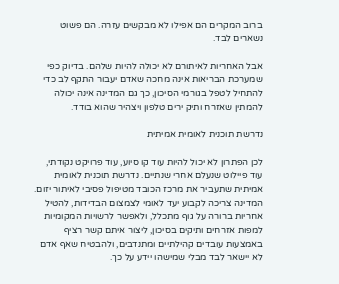ברוב המקרים הם אפילו לא מבקשים עזרה. הם פשוט נשארים לבד.

אבל האחריות לאיתורם לא יכולה להיות שלהם. בדיוק כפי שמערכת הבריאות אינה מחכה שאדם יעבור התקף לב כדי להתחיל לטפל בגורמי הסיכון, כך גם המדינה אינה יכולה להמתין שאזרח ותיק ירים טלפון ויצהיר שהוא בודד.

נדרשת תוכנית לאומית אמיתית

לכן הפתרון לא יכול להיות עוד קו סיוע, עוד פרויקט נקודתי, עוד פיילוט שנעלם אחרי שנתיים. נדרשת תוכנית לאומית אמיתית שתעביר את מרכז הכובד מטיפול פסיבי לאיתור יזום. המדינה צריכה לקבוע יעד לאומי לצמצום הבדידות, להטיל אחריות ברורה על גוף מתכלל, ולאפשר לרשויות המקומיות למפות אזרחים ותיקים בסיכון, ליצור איתם קשר רציף באמצעות עובדים קהילתיים ומתנדבים, ולהבטיח שאף אדם לא יישאר לבד מבלי שמישהו יידע על כך.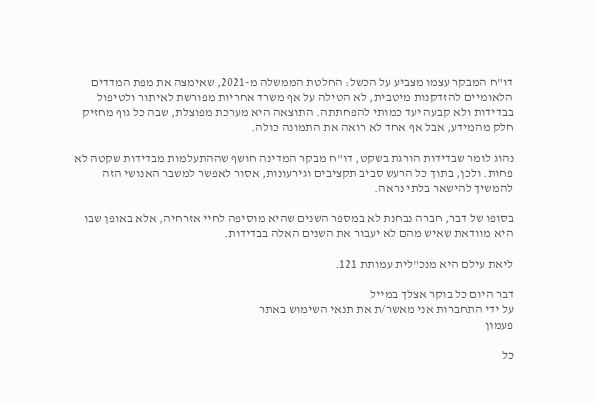דו"ח המבקר עצמו מצביע על הכשל: החלטת הממשלה מ-2021, שאימצה את מפת המדדים הלאומיים להזדקנות מיטבית, לא הטילה על אף משרד אחריות מפורשת לאיתור ולטיפול בבדידות ולא קבעה יעד כמותי להפחתתה. התוצאה היא מערכת מפוצלת, שבה כל גוף מחזיק חלק מהמידע, אבל אף אחד לא רואה את התמונה כולה.

נהוג לומר שבדידות הורגת בשקט, דו"ח מבקר המדינה חושף שההתעלמות מבדידות שקטה לא פחות. ולכן, בתוך כל הרעש סביב תקציבים וגירעונות, אסור לאפשר למשבר האנושי הזה להמשיך להישאר בלתי נראה.

בסופו של דבר, חברה נבחנת לא במספר השנים שהיא מוסיפה לחיי אזרחיה, אלא באופן שבו היא מוודאת שאיש מהם לא יעבור את השנים האלה בבדידות.

ליאת עילם היא מנכ"לית עמותת 121.

דבר היום כל בוקר אצלך במייל
על ידי התחברות אני מאשר/ת את תנאי השימוש באתר
פעמון

כל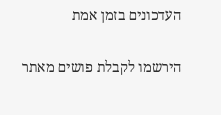העדכונים בזמן אמת

הירשמו לקבלת פושים מאתר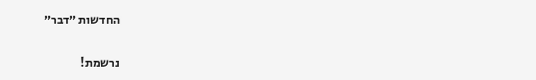החדשות ״דבר״

נרשמת!